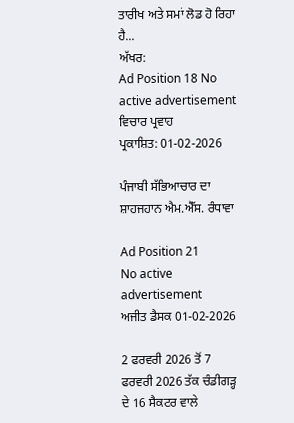ਤਾਰੀਖ ਅਤੇ ਸਮਾਂ ਲੋਡ ਹੋ ਰਿਹਾ ਹੈ...
ਅੱਖਰ:
Ad Position 18 No active advertisement
ਵਿਚਾਰ ਪ੍ਰਵਾਹ
ਪ੍ਰਕਾਸ਼ਿਤ: 01-02-2026

ਪੰਜਾਬੀ ਸੱਭਿਆਚਾਰ ਦਾ ਸ਼ਾਹਜਹਾਨ ਐਮ.ਐੱਸ. ਰੰਧਾਵਾ

Ad Position 21
No active advertisement
ਅਜੀਤ ਡੈਸਕ 01-02-2026

2 ਫਰਵਰੀ 2026 ਤੋਂ 7 ਫਰਵਰੀ 2026 ਤੱਕ ਚੰਡੀਗੜ੍ਹ ਦੇ 16 ਸੈਕਟਰ ਵਾਲੇ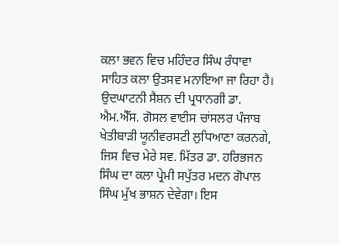ਕਲਾ ਭਵਨ ਵਿਚ ਮਹਿੰਦਰ ਸਿੰਘ ਰੰਧਾਵਾ ਸਾਹਿਤ ਕਲਾ ਉਤਸਵ ਮਨਾਇਆ ਜਾ ਰਿਹਾ ਹੈ। ਉਦਘਾਟਨੀ ਸੈਸ਼ਨ ਦੀ ਪ੍ਰਧਾਨਗੀ ਡਾ. ਐਮ.ਐੱਸ. ਗੋਸਲ ਵਾਈਸ ਚਾਂਸਲਰ ਪੰਜਾਬ ਖੇਤੀਬਾੜੀ ਯੂਨੀਵਰਸਟੀ ਲੁਧਿਆਣਾ ਕਰਨਗੇ, ਜਿਸ ਵਿਚ ਮੇਰੇ ਸਵ. ਮਿੱਤਰ ਡਾ. ਹਰਿਭਜਨ ਸਿੰਘ ਦਾ ਕਲਾ ਪ੍ਰੇਮੀ ਸਪੁੱਤਰ ਮਦਨ ਗੋਪਾਲ ਸਿੰਘ ਮੁੱਖ ਭਾਸ਼ਨ ਦੇਵੇਗਾ। ਇਸ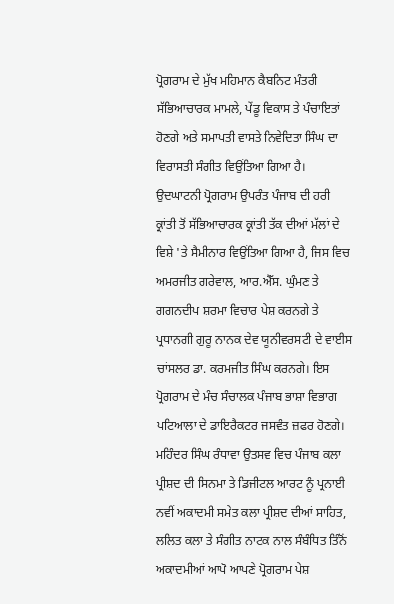ਪ੍ਰੋਗਰਾਮ ਦੇ ਮੁੱਖ ਮਹਿਮਾਨ ਕੈਬਨਿਟ ਮੰਤਰੀ ਸੱਭਿਆਚਾਰਕ ਮਾਮਲੇ, ਪੇਂਡੂ ਵਿਕਾਸ ਤੇ ਪੰਚਾਇਤਾਂ ਹੋਣਗੇ ਅਤੇ ਸਮਾਪਤੀ ਵਾਸਤੇ ਨਿਵੇਦਿਤਾ ਸਿੰਘ ਦਾ ਵਿਰਾਸਤੀ ਸੰਗੀਤ ਵਿਉਂਤਿਆ ਗਿਆ ਹੈ।
ਉਦਘਾਟਨੀ ਪ੍ਰੋਗਰਾਮ ਉਪਰੰਤ ਪੰਜਾਬ ਦੀ ਹਰੀ ਕ੍ਰਾਂਤੀ ਤੋਂ ਸੱਭਿਆਚਾਰਕ ਕ੍ਰਾਂਤੀ ਤੱਕ ਦੀਆਂ ਮੱਲਾਂ ਦੇ ਵਿਸ਼ੇ 'ਤੇ ਸੈਮੀਨਾਰ ਵਿਉਂਤਿਆ ਗਿਆ ਹੈ, ਜਿਸ ਵਿਚ ਅਮਰਜੀਤ ਗਰੇਵਾਲ, ਆਰ.ਐੱਸ. ਘੁੰਮਣ ਤੇ ਗਗਨਦੀਪ ਸ਼ਰਮਾ ਵਿਚਾਰ ਪੇਸ਼ ਕਰਨਗੇ ਤੇ ਪ੍ਰਧਾਨਗੀ ਗੁਰੂ ਨਾਨਕ ਦੇਵ ਯੂਨੀਵਰਸਟੀ ਦੇ ਵਾਈਸ ਚਾਂਸਲਰ ਡਾ. ਕਰਮਜੀਤ ਸਿੰਘ ਕਰਨਗੇ। ਇਸ ਪ੍ਰੋਗਰਾਮ ਦੇ ਮੰਚ ਸੰਚਾਲਕ ਪੰਜਾਬ ਭਾਸ਼ਾ ਵਿਭਾਗ ਪਟਿਆਲਾ ਦੇ ਡਾਇਰੈਕਟਰ ਜਸਵੰਤ ਜ਼ਫਰ ਹੋਣਗੇ।
ਮਹਿੰਦਰ ਸਿੰਘ ਰੰਧਾਵਾ ਉਤਸਵ ਵਿਚ ਪੰਜਾਬ ਕਲਾ ਪ੍ਰੀਸ਼ਦ ਦੀ ਸਿਨਮਾ ਤੇ ਡਿਜੀਟਲ ਆਰਟ ਨੂੰ ਪ੍ਰਨਾਈ ਨਵੀਂ ਅਕਾਦਮੀ ਸਮੇਤ ਕਲਾ ਪ੍ਰੀਸ਼ਦ ਦੀਆਂ ਸਾਹਿਤ, ਲਲਿਤ ਕਲਾ ਤੇ ਸੰਗੀਤ ਨਾਟਕ ਨਾਲ ਸੰਬੰਧਿਤ ਤਿੰਨੋਂ ਅਕਾਦਮੀਆਂ ਆਪੋ ਆਪਣੇ ਪ੍ਰੋਗਰਾਮ ਪੇਸ਼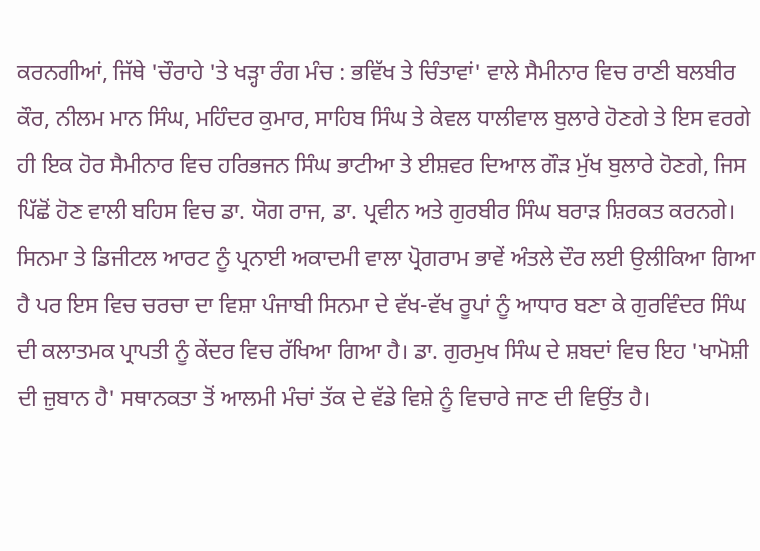ਕਰਨਗੀਆਂ, ਜਿੱਥੇ 'ਚੌਰਾਹੇ 'ਤੇ ਖੜ੍ਹਾ ਰੰਗ ਮੰਚ : ਭਵਿੱਖ ਤੇ ਚਿੰਤਾਵਾਂ' ਵਾਲੇ ਸੈਮੀਨਾਰ ਵਿਚ ਰਾਣੀ ਬਲਬੀਰ ਕੌਰ, ਨੀਲਮ ਮਾਨ ਸਿੰਘ, ਮਹਿੰਦਰ ਕੁਮਾਰ, ਸਾਹਿਬ ਸਿੰਘ ਤੇ ਕੇਵਲ ਧਾਲੀਵਾਲ ਬੁਲਾਰੇ ਹੋਣਗੇ ਤੇ ਇਸ ਵਰਗੇ ਹੀ ਇਕ ਹੋਰ ਸੈਮੀਨਾਰ ਵਿਚ ਹਰਿਭਜਨ ਸਿੰਘ ਭਾਟੀਆ ਤੇ ਈਸ਼ਵਰ ਦਿਆਲ ਗੌੜ ਮੁੱਖ ਬੁਲਾਰੇ ਹੋਣਗੇ, ਜਿਸ ਪਿੱਛੋਂ ਹੋਣ ਵਾਲੀ ਬਹਿਸ ਵਿਚ ਡਾ. ਯੋਗ ਰਾਜ, ਡਾ. ਪ੍ਰਵੀਨ ਅਤੇ ਗੁਰਬੀਰ ਸਿੰਘ ਬਰਾੜ ਸ਼ਿਰਕਤ ਕਰਨਗੇ।
ਸਿਨਮਾ ਤੇ ਡਿਜੀਟਲ ਆਰਟ ਨੂੰ ਪ੍ਰਨਾਈ ਅਕਾਦਮੀ ਵਾਲਾ ਪ੍ਰੋਗਰਾਮ ਭਾਵੇਂ ਅੰਤਲੇ ਦੌਰ ਲਈ ਉਲੀਕਿਆ ਗਿਆ ਹੈ ਪਰ ਇਸ ਵਿਚ ਚਰਚਾ ਦਾ ਵਿਸ਼ਾ ਪੰਜਾਬੀ ਸਿਨਮਾ ਦੇ ਵੱਖ-ਵੱਖ ਰੂਪਾਂ ਨੂੰ ਆਧਾਰ ਬਣਾ ਕੇ ਗੁਰਵਿੰਦਰ ਸਿੰਘ ਦੀ ਕਲਾਤਮਕ ਪ੍ਰਾਪਤੀ ਨੂੰ ਕੇਂਦਰ ਵਿਚ ਰੱਖਿਆ ਗਿਆ ਹੈ। ਡਾ. ਗੁਰਮੁਖ ਸਿੰਘ ਦੇ ਸ਼ਬਦਾਂ ਵਿਚ ਇਹ 'ਖਾਮੋਸ਼ੀ ਦੀ ਜ਼ੁਬਾਨ ਹੈ' ਸਥਾਨਕਤਾ ਤੋਂ ਆਲਮੀ ਮੰਚਾਂ ਤੱਕ ਦੇ ਵੱਡੇ ਵਿਸ਼ੇ ਨੂੰ ਵਿਚਾਰੇ ਜਾਣ ਦੀ ਵਿਉਂਤ ਹੈ।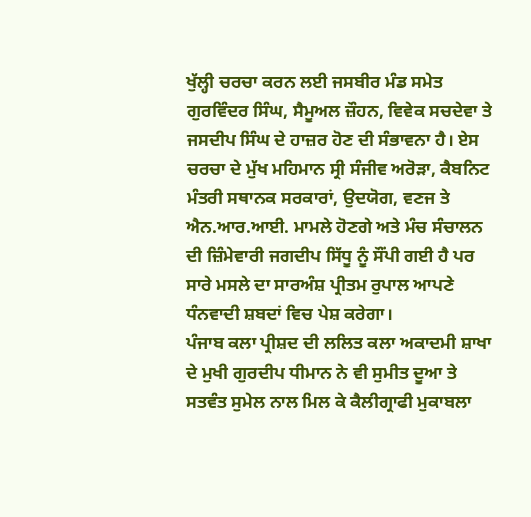ਖੁੱਲ੍ਹੀ ਚਰਚਾ ਕਰਨ ਲਈ ਜਸਬੀਰ ਮੰਡ ਸਮੇਤ ਗੁਰਵਿੰਦਰ ਸਿੰਘ, ਸੈਮੂਅਲ ਜ਼ੌਹਨ, ਵਿਵੇਕ ਸਚਦੇਵਾ ਤੇ ਜਸਦੀਪ ਸਿੰਘ ਦੇ ਹਾਜ਼ਰ ਹੋਣ ਦੀ ਸੰਭਾਵਨਾ ਹੈ। ਏਸ ਚਰਚਾ ਦੇ ਮੁੱਖ ਮਹਿਮਾਨ ਸ੍ਰੀ ਸੰਜੀਵ ਅਰੋੜਾ, ਕੈਬਨਿਟ ਮੰਤਰੀ ਸਥਾਨਕ ਸਰਕਾਰਾਂ, ਉਦਯੋਗ, ਵਣਜ ਤੇ ਐਨ.ਆਰ.ਆਈ. ਮਾਮਲੇ ਹੋਣਗੇ ਅਤੇ ਮੰਚ ਸੰਚਾਲਨ ਦੀ ਜ਼ਿੰਮੇਵਾਰੀ ਜਗਦੀਪ ਸਿੱਧੂ ਨੂੰ ਸੌਂਪੀ ਗਈ ਹੈ ਪਰ ਸਾਰੇ ਮਸਲੇ ਦਾ ਸਾਰਅੰਸ਼ ਪ੍ਰੀਤਮ ਰੁਪਾਲ ਆਪਣੇ ਧੰਨਵਾਦੀ ਸ਼ਬਦਾਂ ਵਿਚ ਪੇਸ਼ ਕਰੇਗਾ।
ਪੰਜਾਬ ਕਲਾ ਪ੍ਰੀਸ਼ਦ ਦੀ ਲਲਿਤ ਕਲਾ ਅਕਾਦਮੀ ਸ਼ਾਖਾ ਦੇ ਮੁਖੀ ਗੁਰਦੀਪ ਧੀਮਾਨ ਨੇ ਵੀ ਸੁਮੀਤ ਦੂਆ ਤੇ ਸਤਵੰਤ ਸੁਮੇਲ ਨਾਲ ਮਿਲ ਕੇ ਕੈਲੀਗ੍ਰਾਫੀ ਮੁਕਾਬਲਾ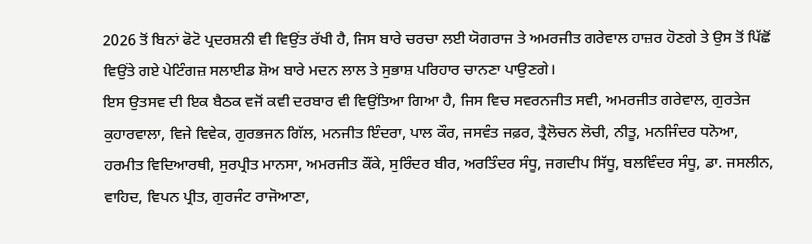2026 ਤੋਂ ਬਿਨਾਂ ਫੋਟੋ ਪ੍ਰਦਰਸ਼ਨੀ ਵੀ ਵਿਉਂਤ ਰੱਖੀ ਹੈ, ਜਿਸ ਬਾਰੇ ਚਰਚਾ ਲਈ ਯੋਗਰਾਜ ਤੇ ਅਮਰਜੀਤ ਗਰੇਵਾਲ ਹਾਜ਼ਰ ਹੋਣਗੇ ਤੇ ਉਸ ਤੋਂ ਪਿੱਛੋਂ ਵਿਉਂਤੇ ਗਏ ਪੇਟਿੰਗਜ਼ ਸਲਾਈਡ ਸ਼ੋਅ ਬਾਰੇ ਮਦਨ ਲਾਲ ਤੇ ਸੁਭਾਸ਼ ਪਰਿਹਾਰ ਚਾਨਣਾ ਪਾਉਣਗੇ।
ਇਸ ਉਤਸਵ ਦੀ ਇਕ ਬੈਠਕ ਵਜੋਂ ਕਵੀ ਦਰਬਾਰ ਵੀ ਵਿਉਂਤਿਆ ਗਿਆ ਹੈ, ਜਿਸ ਵਿਚ ਸਵਰਨਜੀਤ ਸਵੀ, ਅਮਰਜੀਤ ਗਰੇਵਾਲ, ਗੁਰਤੇਜ ਕੁਹਾਰਵਾਲਾ, ਵਿਜੇ ਵਿਵੇਕ, ਗੁਰਭਜਨ ਗਿੱਲ, ਮਨਜੀਤ ਇੰਦਰਾ, ਪਾਲ ਕੌਰ, ਜਸਵੰਤ ਜਫ਼ਰ, ਤ੍ਰੈਲੋਚਨ ਲੋਚੀ, ਨੀਤੂ, ਮਨਜਿੰਦਰ ਧਨੋਆ, ਹਰਮੀਤ ਵਿਦਿਆਰਥੀ, ਸੁਰਪ੍ਰੀਤ ਮਾਨਸਾ, ਅਮਰਜੀਤ ਕੌਂਕੇ, ਸੁਰਿੰਦਰ ਬੀਰ, ਅਰਤਿੰਦਰ ਸੰਧੂ, ਜਗਦੀਪ ਸਿੱਧੂ, ਬਲਵਿੰਦਰ ਸੰਧੂ, ਡਾ. ਜਸਲੀਨ, ਵਾਹਿਦ, ਵਿਪਨ ਪ੍ਰੀਤ, ਗੁਰਜੰਟ ਰਾਜੋਆਣਾ,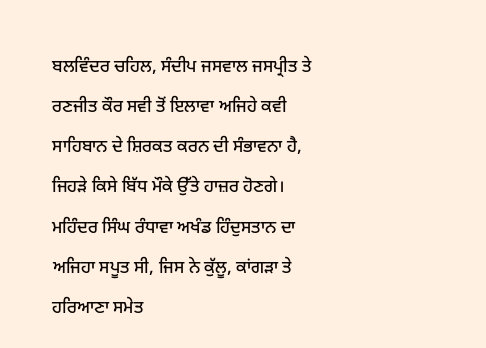ਬਲਵਿੰਦਰ ਚਹਿਲ, ਸੰਦੀਪ ਜਸਵਾਲ ਜਸਪ੍ਰੀਤ ਤੇ ਰਣਜੀਤ ਕੌਰ ਸਵੀ ਤੋਂ ਇਲਾਵਾ ਅਜਿਹੇ ਕਵੀ ਸਾਹਿਬਾਨ ਦੇ ਸ਼ਿਰਕਤ ਕਰਨ ਦੀ ਸੰਭਾਵਨਾ ਹੈ, ਜਿਹੜੇ ਕਿਸੇ ਬਿੱਧ ਮੌਕੇ ਉੱਤੇ ਹਾਜ਼ਰ ਹੋਣਗੇ।
ਮਹਿੰਦਰ ਸਿੰਘ ਰੰਧਾਵਾ ਅਖੰਡ ਹਿੰਦੁਸਤਾਨ ਦਾ ਅਜਿਹਾ ਸਪੂਤ ਸੀ, ਜਿਸ ਨੇ ਕੁੱਲੂ, ਕਾਂਗੜਾ ਤੇ ਹਰਿਆਣਾ ਸਮੇਤ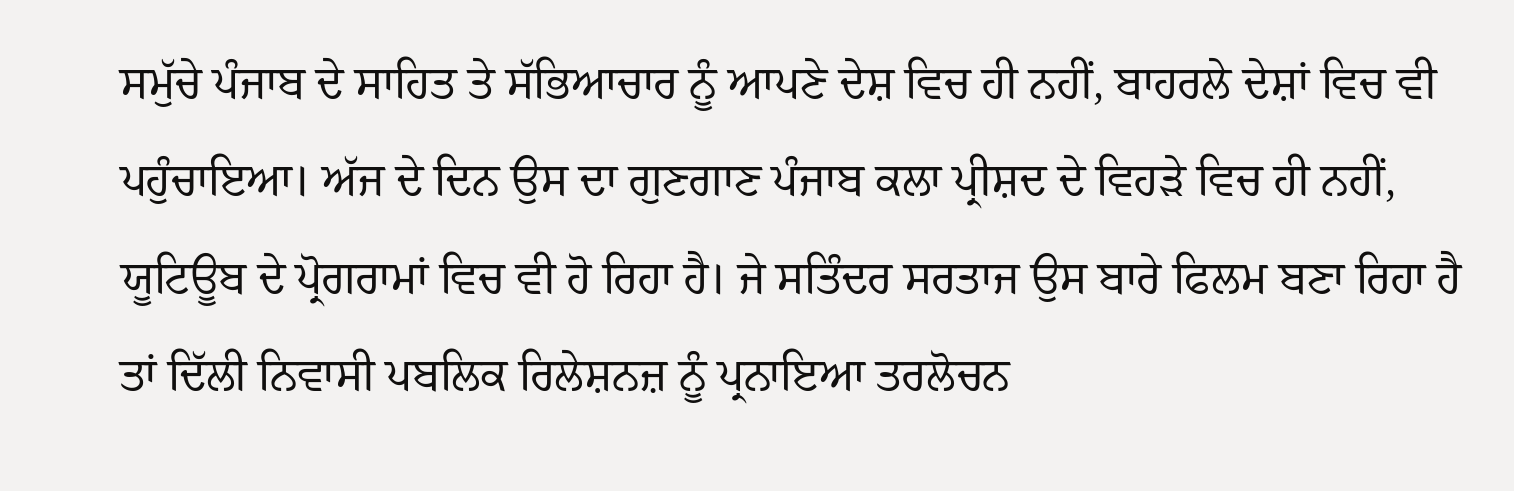ਸਮੁੱਚੇ ਪੰਜਾਬ ਦੇ ਸਾਹਿਤ ਤੇ ਸੱਭਿਆਚਾਰ ਨੂੰ ਆਪਣੇ ਦੇਸ਼ ਵਿਚ ਹੀ ਨਹੀਂ, ਬਾਹਰਲੇ ਦੇਸ਼ਾਂ ਵਿਚ ਵੀ ਪਹੁੰਚਾਇਆ। ਅੱਜ ਦੇ ਦਿਨ ਉਸ ਦਾ ਗੁਣਗਾਣ ਪੰਜਾਬ ਕਲਾ ਪ੍ਰੀਸ਼ਦ ਦੇ ਵਿਹੜੇ ਵਿਚ ਹੀ ਨਹੀਂ, ਯੂਟਿਊਬ ਦੇ ਪ੍ਰੋਗਰਾਮਾਂ ਵਿਚ ਵੀ ਹੋ ਰਿਹਾ ਹੈ। ਜੇ ਸਤਿੰਦਰ ਸਰਤਾਜ ਉਸ ਬਾਰੇ ਫਿਲਮ ਬਣਾ ਰਿਹਾ ਹੈ ਤਾਂ ਦਿੱਲੀ ਨਿਵਾਸੀ ਪਬਲਿਕ ਰਿਲੇਸ਼ਨਜ਼ ਨੂੰ ਪ੍ਰਨਾਇਆ ਤਰਲੋਚਨ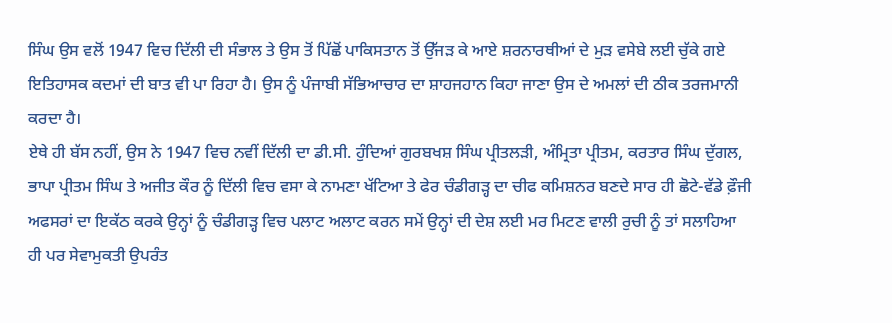ਸਿੰਘ ਉਸ ਵਲੋਂ 1947 ਵਿਚ ਦਿੱਲੀ ਦੀ ਸੰਭਾਲ ਤੇ ਉਸ ਤੋਂ ਪਿੱਛੋਂ ਪਾਕਿਸਤਾਨ ਤੋਂ ਉੱਜੜ ਕੇ ਆਏ ਸ਼ਰਨਾਰਥੀਆਂ ਦੇ ਮੁੜ ਵਸੇਬੇ ਲਈ ਚੁੱਕੇ ਗਏ ਇਤਿਹਾਸਕ ਕਦਮਾਂ ਦੀ ਬਾਤ ਵੀ ਪਾ ਰਿਹਾ ਹੈ। ਉਸ ਨੂੰ ਪੰਜਾਬੀ ਸੱਭਿਆਚਾਰ ਦਾ ਸ਼ਾਹਜਹਾਨ ਕਿਹਾ ਜਾਣਾ ਉਸ ਦੇ ਅਮਲਾਂ ਦੀ ਠੀਕ ਤਰਜਮਾਨੀ ਕਰਦਾ ਹੈ।
ਏਥੇ ਹੀ ਬੱਸ ਨਹੀਂ, ਉਸ ਨੇ 1947 ਵਿਚ ਨਵੀਂ ਦਿੱਲੀ ਦਾ ਡੀ.ਸੀ. ਹੁੰਦਿਆਂ ਗੁਰਬਖਸ਼ ਸਿੰਘ ਪ੍ਰੀਤਲੜੀ, ਅੰਮ੍ਰਿਤਾ ਪ੍ਰੀਤਮ, ਕਰਤਾਰ ਸਿੰਘ ਦੁੱਗਲ, ਭਾਪਾ ਪ੍ਰੀਤਮ ਸਿੰਘ ਤੇ ਅਜੀਤ ਕੌਰ ਨੂੰ ਦਿੱਲੀ ਵਿਚ ਵਸਾ ਕੇ ਨਾਮਣਾ ਖੱਟਿਆ ਤੇ ਫੇਰ ਚੰਡੀਗੜ੍ਹ ਦਾ ਚੀਫ ਕਮਿਸ਼ਨਰ ਬਣਦੇ ਸਾਰ ਹੀ ਛੋਟੇ-ਵੱਡੇ ਫ਼ੌਜੀ ਅਫਸਰਾਂ ਦਾ ਇਕੱਠ ਕਰਕੇ ਉਨ੍ਹਾਂ ਨੂੰ ਚੰਡੀਗੜ੍ਹ ਵਿਚ ਪਲਾਟ ਅਲਾਟ ਕਰਨ ਸਮੇਂ ਉਨ੍ਹਾਂ ਦੀ ਦੇਸ਼ ਲਈ ਮਰ ਮਿਟਣ ਵਾਲੀ ਰੁਚੀ ਨੂੰ ਤਾਂ ਸਲਾਹਿਆ ਹੀ ਪਰ ਸੇਵਾਮੁਕਤੀ ਉਪਰੰਤ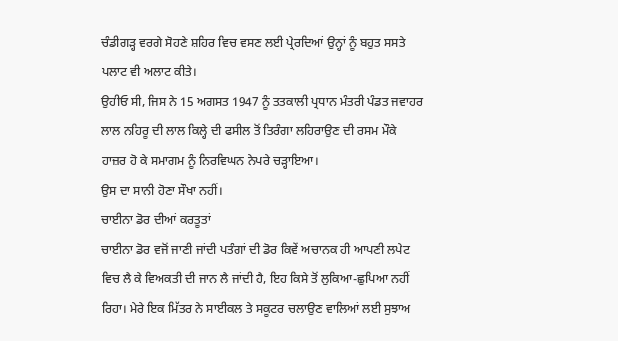ਚੰਡੀਗੜ੍ਹ ਵਰਗੇ ਸੋਹਣੇ ਸ਼ਹਿਰ ਵਿਚ ਵਸਣ ਲਈ ਪ੍ਰੇਰਦਿਆਂ ਉਨ੍ਹਾਂ ਨੂੰ ਬਹੁਤ ਸਸਤੇ ਪਲਾਟ ਵੀ ਅਲਾਟ ਕੀਤੇ।
ਉਹੀਓ ਸੀ, ਜਿਸ ਨੇ 15 ਅਗਸਤ 1947 ਨੂੰ ਤਤਕਾਲੀ ਪ੍ਰਧਾਨ ਮੰਤਰੀ ਪੰਡਤ ਜਵਾਹਰ ਲਾਲ ਨਹਿਰੂ ਦੀ ਲਾਲ ਕਿਲ੍ਹੇ ਦੀ ਫਸੀਲ ਤੋਂ ਤਿਰੰਗਾ ਲਹਿਰਾਉਣ ਦੀ ਰਸਮ ਮੌਕੇ ਹਾਜ਼ਰ ਹੋ ਕੇ ਸਮਾਗਮ ਨੂੰ ਨਿਰਵਿਘਨ ਨੇਪਰੇ ਚੜ੍ਹਾਇਆ।
ਉਸ ਦਾ ਸਾਨੀ ਹੋਣਾ ਸੌਖਾ ਨਹੀਂ।
ਚਾਈਨਾ ਡੋਰ ਦੀਆਂ ਕਰਤੂਤਾਂ
ਚਾਈਨਾ ਡੋਰ ਵਜੋਂ ਜਾਣੀ ਜਾਂਦੀ ਪਤੰਗਾਂ ਦੀ ਡੋਰ ਕਿਵੇਂ ਅਚਾਨਕ ਹੀ ਆਪਣੀ ਲਪੇਟ ਵਿਚ ਲੈ ਕੇ ਵਿਅਕਤੀ ਦੀ ਜਾਨ ਲੈ ਜਾਂਦੀ ਹੈ, ਇਹ ਕਿਸੇ ਤੋਂ ਲੁਕਿਆ-ਛੁਪਿਆ ਨਹੀਂ ਰਿਹਾ। ਮੇਰੇ ਇਕ ਮਿੱਤਰ ਨੇ ਸਾਈਕਲ ਤੇ ਸਕੂਟਰ ਚਲਾਉਣ ਵਾਲਿਆਂ ਲਈ ਸੁਝਾਅ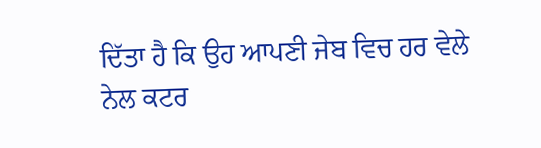ਦਿੱਤਾ ਹੈ ਕਿ ਉਹ ਆਪਣੀ ਜੇਬ ਵਿਚ ਹਰ ਵੇਲੇ ਨੇਲ ਕਟਰ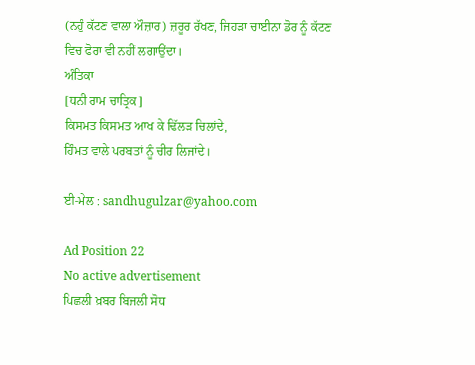(ਨਹੁੰ ਕੱਟਣ ਵਾਲਾ ਔਜ਼ਾਰ) ਜ਼ਰੂਰ ਰੱਖਣ, ਜਿਹੜਾ ਚਾਈਨਾ ਡੋਰ ਨੂੰ ਕੱਟਣ ਵਿਚ ਫੋਰਾ ਵੀ ਨਹੀਂ ਲਗਾਉਂਦਾ।
ਅੰਤਿਕਾ
[ਧਨੀ ਰਾਮ ਚਾਤ੍ਰਿਕ]
ਕਿਸਮਤ ਕਿਸਮਤ ਆਖ ਕੇ ਢਿੱਲੜ ਚਿਲਾਂਦੇ,
ਹਿੰਮਤ ਵਾਲੇ ਪਰਬਤਾਂ ਨੂੰ ਚੀਰ ਲਿਜਾਂਦੇ।

ਈ-ਮੇਲ : sandhugulzar@yahoo.com

Ad Position 22
No active advertisement
ਪਿਛਲੀ ਖ਼ਬਰ ਬਿਜਲੀ ਸੋਧ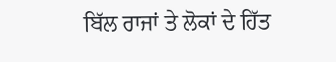ਬਿੱਲ ਰਾਜਾਂ ਤੇ ਲੋਕਾਂ ਦੇ ਹਿੱਤ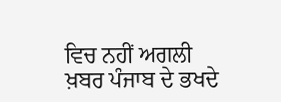ਵਿਚ ਨਹੀਂ ਅਗਲੀ ਖ਼ਬਰ ਪੰਜਾਬ ਦੇ ਭਖਦੇ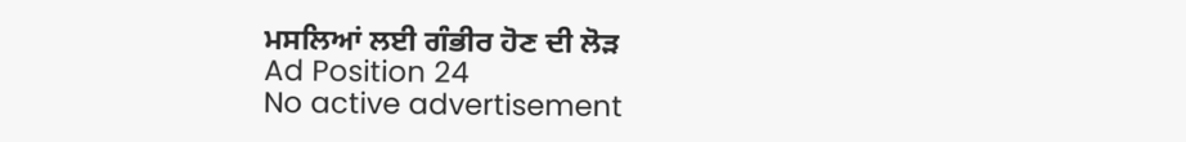ਮਸਲਿਆਂ ਲਈ ਗੰਭੀਰ ਹੋਣ ਦੀ ਲੋੜ
Ad Position 24
No active advertisement